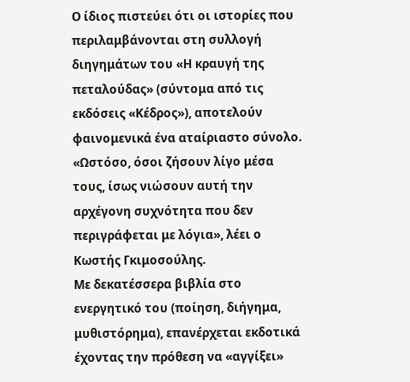Ο ίδιος πιστεύει ότι οι ιστορίες που περιλαμβάνονται στη συλλογή διηγημάτων του «Η κραυγή της πεταλούδας» (σύντομα από τις εκδόσεις «Κέδρος»), αποτελούν φαινομενικά ένα αταίριαστο σύνολο. «Ωστόσο, όσοι ζήσουν λίγο μέσα τους, ίσως νιώσουν αυτή την αρχέγονη συχνότητα που δεν περιγράφεται με λόγια», λέει ο Κωστής Γκιμοσούλης.
Με δεκατέσσερα βιβλία στο ενεργητικό του (ποίηση, διήγημα, μυθιστόρημα), επανέρχεται εκδοτικά έχοντας την πρόθεση να «αγγίξει»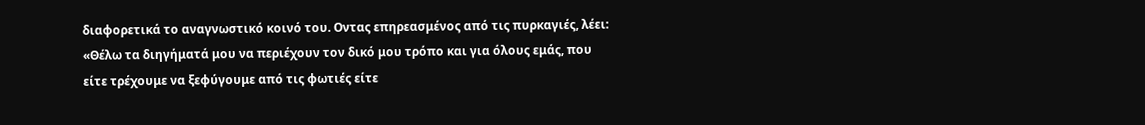διαφορετικά το αναγνωστικό κοινό του. Οντας επηρεασμένος από τις πυρκαγιές, λέει: «Θέλω τα διηγήματά μου να περιέχουν τον δικό μου τρόπο και για όλους εμάς, που είτε τρέχουμε να ξεφύγουμε από τις φωτιές είτε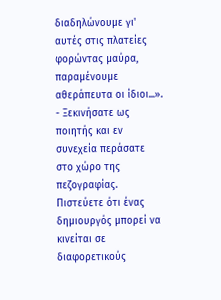διαδηλώνουμε γι' αυτές στις πλατείες φορώντας μαύρα, παραμένουμε αθεράπευτα οι ίδιοι...».
- Ξεκινήσατε ως ποιητής και εν συνεχεία περάσατε στο χώρο της πεζογραφίας. Πιστεύετε ότι ένας δημιουργός μπορεί να κινείται σε διαφορετικούς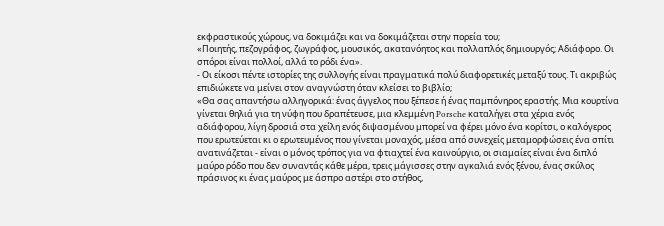εκφραστικούς χώρους, να δοκιμάζει και να δοκιμάζεται στην πορεία του;
«Ποιητής, πεζογράφος, ζωγράφος, μουσικός, ακατανόητος και πολλαπλός δημιουργός; Αδιάφορο. Οι σπόροι είναι πολλοί, αλλά το ρόδι ένα».
- Οι είκοσι πέντε ιστορίες της συλλογής είναι πραγματικά πολύ διαφορετικές μεταξύ τους. Τι ακριβώς επιδιώκετε να μείνει στον αναγνώστη όταν κλείσει το βιβλίο;
«Θα σας απαντήσω αλληγορικά: ένας άγγελος που ξέπεσε ή ένας παμπόνηρος εραστής. Μια κουρτίνα γίνεται θηλιά για τη νύφη που δραπέτευσε, μια κλεμμένη Porsche καταλήγει στα χέρια ενός αδιάφορου, λίγη δροσιά στα χείλη ενός διψασμένου μπορεί να φέρει μόνο ένα κορίτσι, ο καλόγερος που ερωτεύεται κι ο ερωτευμένος που γίνεται μοναχός, μέσα από συνεχείς μεταμορφώσεις ένα σπίτι ανατινάζεται - είναι ο μόνος τρόπος για να φτιαχτεί ένα καινούργιο, οι σιαμαίες είναι ένα διπλό μαύρο ρόδο που δεν συναντάς κάθε μέρα, τρεις μάγισσες στην αγκαλιά ενός ξένου, ένας σκύλος πράσινος κι ένας μαύρος με άσπρο αστέρι στο στήθος,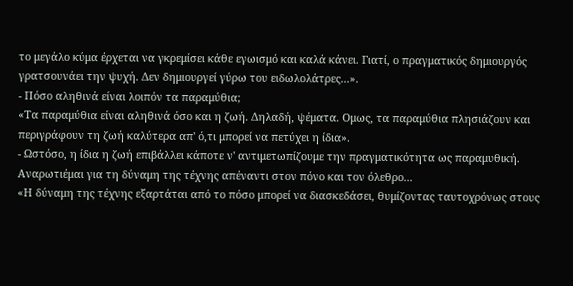το μεγάλο κύμα έρχεται να γκρεμίσει κάθε εγωισμό και καλά κάνει. Γιατί, ο πραγματικός δημιουργός γρατσουνάει την ψυχή. Δεν δημιουργεί γύρω του ειδωλολάτρες...».
- Πόσο αληθινά είναι λοιπόν τα παραμύθια;
«Τα παραμύθια είναι αληθινά όσο και η ζωή. Δηλαδή, ψέματα. Ομως, τα παραμύθια πλησιάζουν και περιγράφουν τη ζωή καλύτερα απ' ό,τι μπορεί να πετύχει η ίδια».
- Ωστόσο, η ίδια η ζωή επιβάλλει κάποτε ν' αντιμετωπίζουμε την πραγματικότητα ως παραμυθική. Αναρωτιέμαι για τη δύναμη της τέχνης απέναντι στον πόνο και τον όλεθρο...
«Η δύναμη της τέχνης εξαρτάται από το πόσο μπορεί να διασκεδάσει, θυμίζοντας ταυτοχρόνως στους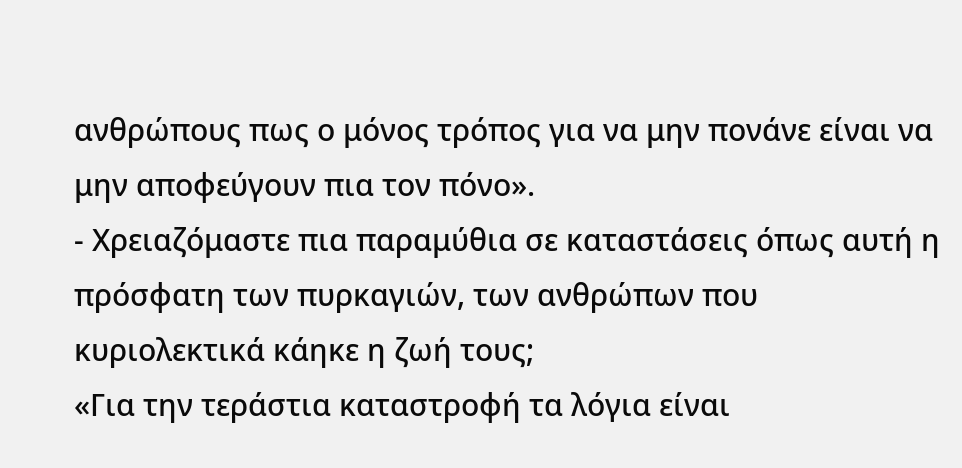ανθρώπους πως ο μόνος τρόπος για να μην πονάνε είναι να μην αποφεύγουν πια τον πόνο».
- Χρειαζόμαστε πια παραμύθια σε καταστάσεις όπως αυτή η πρόσφατη των πυρκαγιών, των ανθρώπων που κυριολεκτικά κάηκε η ζωή τους;
«Για την τεράστια καταστροφή τα λόγια είναι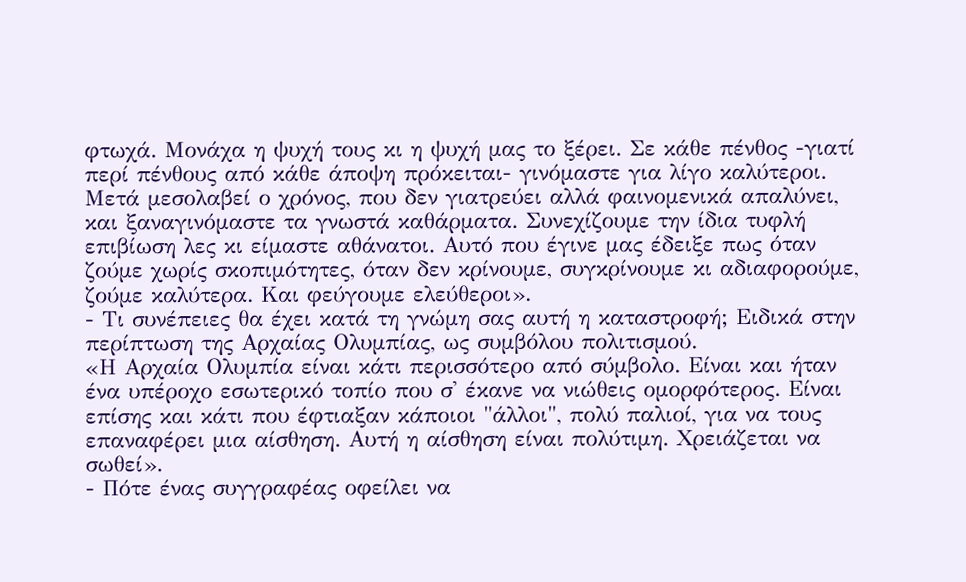φτωχά. Μονάχα η ψυχή τους κι η ψυχή μας το ξέρει. Σε κάθε πένθος -γιατί περί πένθους από κάθε άποψη πρόκειται- γινόμαστε για λίγο καλύτεροι. Μετά μεσολαβεί ο χρόνος, που δεν γιατρεύει αλλά φαινομενικά απαλύνει, και ξαναγινόμαστε τα γνωστά καθάρματα. Συνεχίζουμε την ίδια τυφλή επιβίωση λες κι είμαστε αθάνατοι. Αυτό που έγινε μας έδειξε πως όταν ζούμε χωρίς σκοπιμότητες, όταν δεν κρίνουμε, συγκρίνουμε κι αδιαφορούμε, ζούμε καλύτερα. Και φεύγουμε ελεύθεροι».
- Τι συνέπειες θα έχει κατά τη γνώμη σας αυτή η καταστροφή; Ειδικά στην περίπτωση της Αρχαίας Ολυμπίας, ως συμβόλου πολιτισμού.
«Η Αρχαία Ολυμπία είναι κάτι περισσότερο από σύμβολο. Είναι και ήταν ένα υπέροχο εσωτερικό τοπίο που σ' έκανε να νιώθεις ομορφότερος. Είναι επίσης και κάτι που έφτιαξαν κάποιοι "άλλοι", πολύ παλιοί, για να τους επαναφέρει μια αίσθηση. Αυτή η αίσθηση είναι πολύτιμη. Χρειάζεται να σωθεί».
- Πότε ένας συγγραφέας οφείλει να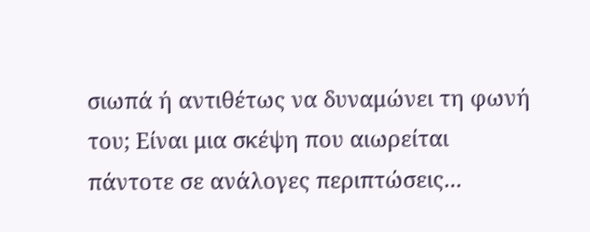σιωπά ή αντιθέτως να δυναμώνει τη φωνή του; Είναι μια σκέψη που αιωρείται πάντοτε σε ανάλογες περιπτώσεις...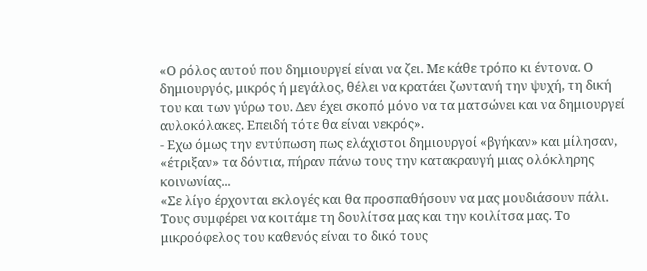«Ο ρόλος αυτού που δημιουργεί είναι να ζει. Με κάθε τρόπο κι έντονα. Ο δημιουργός, μικρός ή μεγάλος, θέλει να κρατάει ζωντανή την ψυχή, τη δική του και των γύρω του. Δεν έχει σκοπό μόνο να τα ματσώνει και να δημιουργεί αυλοκόλακες. Επειδή τότε θα είναι νεκρός».
- Εχω όμως την εντύπωση πως ελάχιστοι δημιουργοί «βγήκαν» και μίλησαν, «έτριξαν» τα δόντια, πήραν πάνω τους την κατακραυγή μιας ολόκληρης κοινωνίας...
«Σε λίγο έρχονται εκλογές και θα προσπαθήσουν να μας μουδιάσουν πάλι. Τους συμφέρει να κοιτάμε τη δουλίτσα μας και την κοιλίτσα μας. Το μικροόφελος του καθενός είναι το δικό τους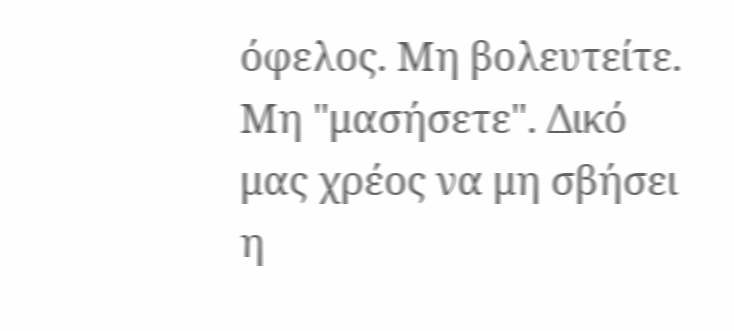όφελος. Μη βολευτείτε. Μη "μασήσετε". Δικό μας χρέος να μη σβήσει η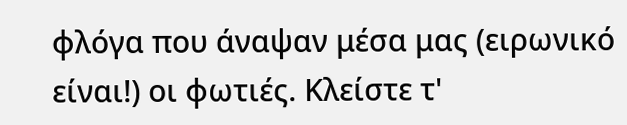φλόγα που άναψαν μέσα μας (ειρωνικό είναι!) οι φωτιές. Κλείστε τ'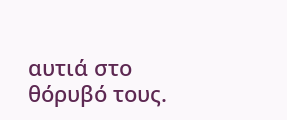αυτιά στο θόρυβό τους.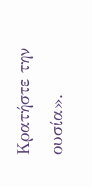Κρατήστε την ουσία».